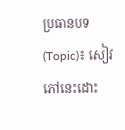ប្រធានបទ (Topic)៖ សៀវភៅនេះដោះ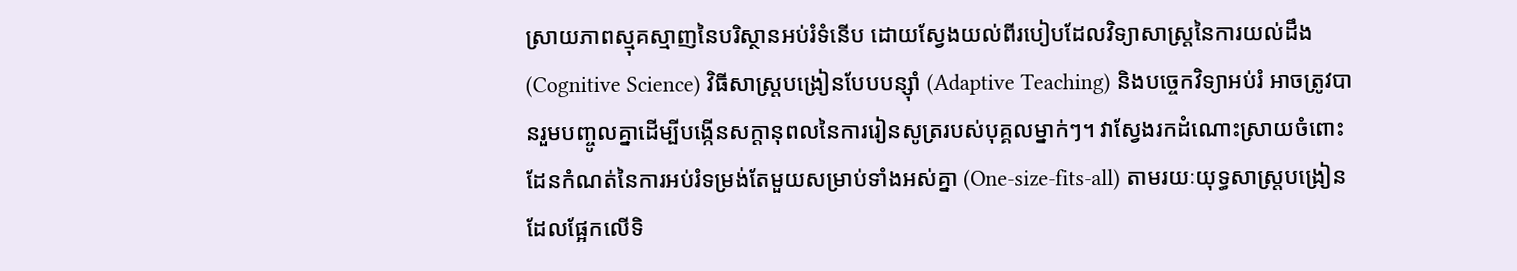ស្រាយភាពស្មុគស្មាញនៃបរិស្ថានអប់រំទំនើប ដោយស្វែងយល់ពីរបៀបដែលវិទ្យាសាស្ត្រនៃការយល់ដឹង (Cognitive Science) វិធីសាស្ត្របង្រៀនបែបបន្ស៊ាំ (Adaptive Teaching) និងបច្ចេកវិទ្យាអប់រំ អាចត្រូវបានរួមបញ្ចូលគ្នាដើម្បីបង្កើនសក្តានុពលនៃការរៀនសូត្ររបស់បុគ្គលម្នាក់ៗ។ វាស្វែងរកដំណោះស្រាយចំពោះដែនកំណត់នៃការអប់រំទម្រង់តែមួយសម្រាប់ទាំងអស់គ្នា (One-size-fits-all) តាមរយៈយុទ្ធសាស្ត្របង្រៀនដែលផ្អែកលើទិ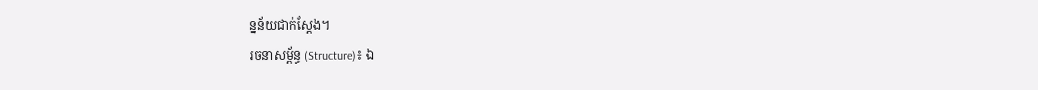ន្នន័យជាក់ស្តែង។
រចនាសម្ព័ន្ធ (Structure)៖ ឯ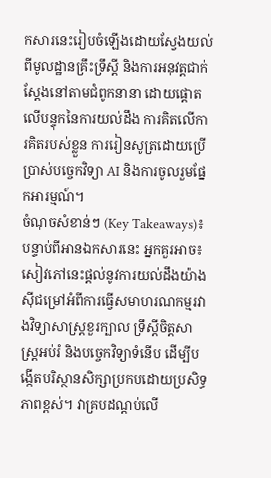កសារនេះរៀបចំឡើងដោយស្វែងយល់ពីមូលដ្ឋានគ្រឹះទ្រឹស្តី និងការអនុវត្តជាក់ស្តែងនៅតាមជំពូកនានា ដោយផ្តោតលើបន្ទុកនៃការយល់ដឹង ការគិតលើការគិតរបស់ខ្លួន ការរៀនសូត្រដោយប្រើប្រាស់បច្ចេកវិទ្យា AI និងការចូលរួមផ្នែកអារម្មណ៍។
ចំណុចសំខាន់ៗ (Key Takeaways)៖
បន្ទាប់ពីអានឯកសារនេះ អ្នកគួរអាច៖
សៀវភៅនេះផ្តល់នូវការយល់ដឹងយ៉ាងស៊ីជម្រៅអំពីការធ្វើសមាហរណកម្មរវាងវិទ្យាសាស្ត្រខួរក្បាល ទ្រឹស្តីចិត្តសាស្ត្រអប់រំ និងបច្ចេកវិទ្យាទំនើប ដើម្បីបង្កើតបរិស្ថានសិក្សាប្រកបដោយប្រសិទ្ធភាពខ្ពស់។ វាគ្របដណ្តប់លើ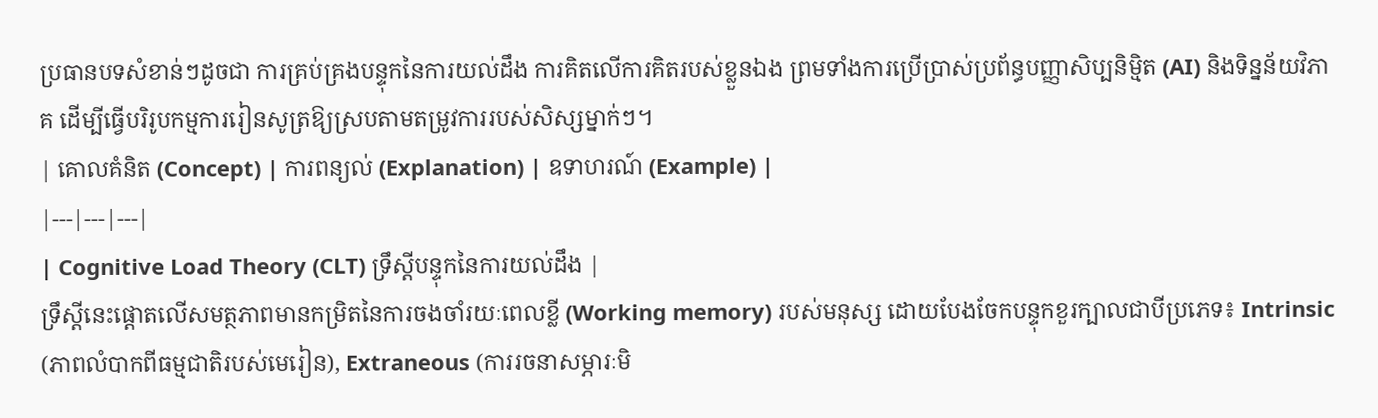ប្រធានបទសំខាន់ៗដូចជា ការគ្រប់គ្រងបន្ទុកនៃការយល់ដឹង ការគិតលើការគិតរបស់ខ្លួនឯង ព្រមទាំងការប្រើប្រាស់ប្រព័ន្ធបញ្ញាសិប្បនិម្មិត (AI) និងទិន្នន័យវិភាគ ដើម្បីធ្វើបរិរូបកម្មការរៀនសូត្រឱ្យស្របតាមតម្រូវការរបស់សិស្សម្នាក់ៗ។
| គោលគំនិត (Concept) | ការពន្យល់ (Explanation) | ឧទាហរណ៍ (Example) |
|---|---|---|
| Cognitive Load Theory (CLT) ទ្រឹស្តីបន្ទុកនៃការយល់ដឹង |
ទ្រឹស្តីនេះផ្តោតលើសមត្ថភាពមានកម្រិតនៃការចងចាំរយៈពេលខ្លី (Working memory) របស់មនុស្ស ដោយបែងចែកបន្ទុកខួរក្បាលជាបីប្រភេទ៖ Intrinsic (ភាពលំបាកពីធម្មជាតិរបស់មេរៀន), Extraneous (ការរចនាសម្ភារៈមិ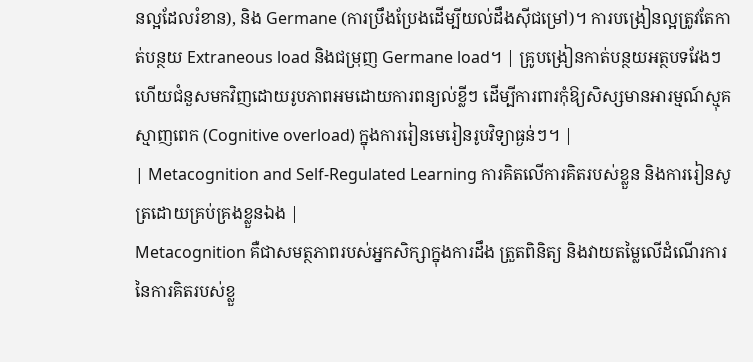នល្អដែលរំខាន), និង Germane (ការប្រឹងប្រែងដើម្បីយល់ដឹងស៊ីជម្រៅ)។ ការបង្រៀនល្អត្រូវតែកាត់បន្ថយ Extraneous load និងជម្រុញ Germane load។ | គ្រូបង្រៀនកាត់បន្ថយអត្ថបទវែងៗ ហើយជំនួសមកវិញដោយរូបភាពអមដោយការពន្យល់ខ្លីៗ ដើម្បីការពារកុំឱ្យសិស្សមានអារម្មណ៍ស្មុគស្មាញពេក (Cognitive overload) ក្នុងការរៀនមេរៀនរូបវិទ្យាធ្ងន់ៗ។ |
| Metacognition and Self-Regulated Learning ការគិតលើការគិតរបស់ខ្លួន និងការរៀនសូត្រដោយគ្រប់គ្រងខ្លួនឯង |
Metacognition គឺជាសមត្ថភាពរបស់អ្នកសិក្សាក្នុងការដឹង ត្រួតពិនិត្យ និងវាយតម្លៃលើដំណើរការនៃការគិតរបស់ខ្លួ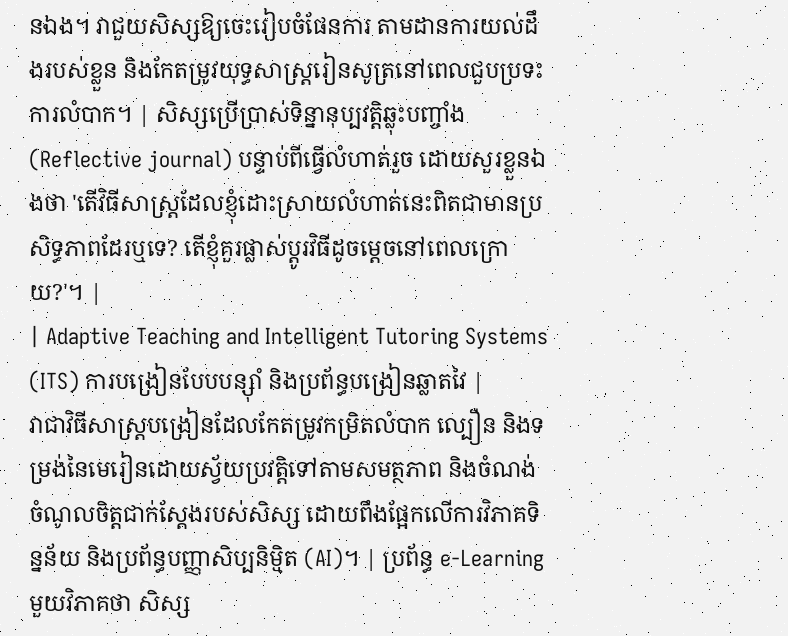នឯង។ វាជួយសិស្សឱ្យចេះរៀបចំផែនការ តាមដានការយល់ដឹងរបស់ខ្លួន និងកែតម្រូវយុទ្ធសាស្ត្ររៀនសូត្រនៅពេលជួបប្រទះការលំបាក។ | សិស្សប្រើប្រាស់ទិន្នានុប្បវត្តិឆ្លុះបញ្ចាំង (Reflective journal) បន្ទាប់ពីធ្វើលំហាត់រួច ដោយសួរខ្លួនឯងថា 'តើវិធីសាស្ត្រដែលខ្ញុំដោះស្រាយលំហាត់នេះពិតជាមានប្រសិទ្ធភាពដែរឬទេ? តើខ្ញុំគួរផ្លាស់ប្តូរវិធីដូចម្តេចនៅពេលក្រោយ?'។ |
| Adaptive Teaching and Intelligent Tutoring Systems (ITS) ការបង្រៀនបែបបន្ស៊ាំ និងប្រព័ន្ធបង្រៀនឆ្លាតវៃ |
វាជាវិធីសាស្ត្របង្រៀនដែលកែតម្រូវកម្រិតលំបាក ល្បឿន និងទម្រង់នៃមេរៀនដោយស្វ័យប្រវត្តិទៅតាមសមត្ថភាព និងចំណង់ចំណូលចិត្តជាក់ស្តែងរបស់សិស្ស ដោយពឹងផ្អែកលើការវិភាគទិន្នន័យ និងប្រព័ន្ធបញ្ញាសិប្បនិម្មិត (AI)។ | ប្រព័ន្ធ e-Learning មួយវិភាគថា សិស្ស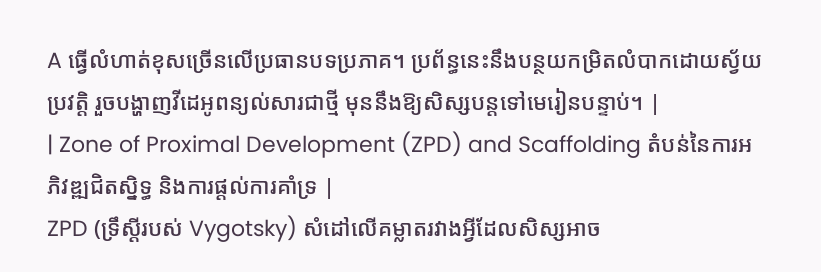A ធ្វើលំហាត់ខុសច្រើនលើប្រធានបទប្រភាគ។ ប្រព័ន្ធនេះនឹងបន្ថយកម្រិតលំបាកដោយស្វ័យប្រវត្តិ រួចបង្ហាញវីដេអូពន្យល់សារជាថ្មី មុននឹងឱ្យសិស្សបន្តទៅមេរៀនបន្ទាប់។ |
| Zone of Proximal Development (ZPD) and Scaffolding តំបន់នៃការអភិវឌ្ឍជិតស្និទ្ធ និងការផ្តល់ការគាំទ្រ |
ZPD (ទ្រឹស្តីរបស់ Vygotsky) សំដៅលើគម្លាតរវាងអ្វីដែលសិស្សអាច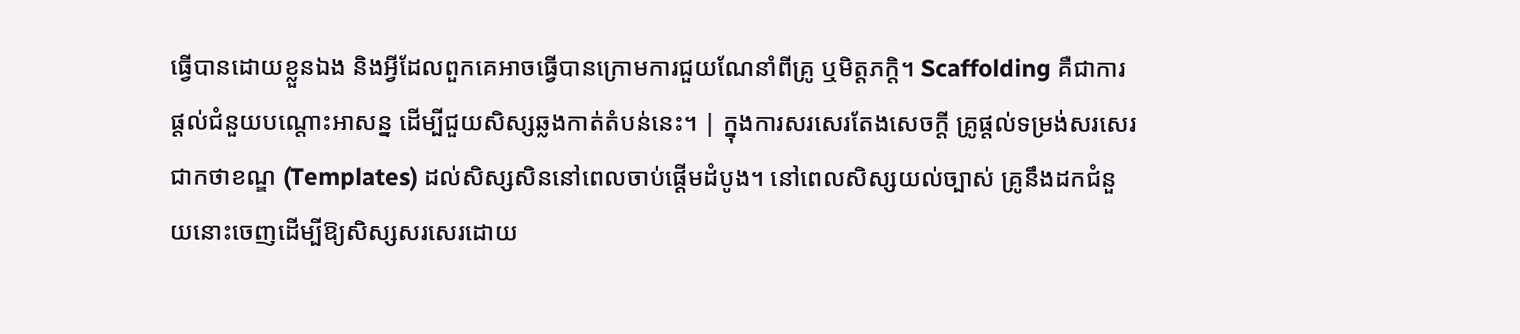ធ្វើបានដោយខ្លួនឯង និងអ្វីដែលពួកគេអាចធ្វើបានក្រោមការជួយណែនាំពីគ្រូ ឬមិត្តភក្តិ។ Scaffolding គឺជាការផ្តល់ជំនួយបណ្តោះអាសន្ន ដើម្បីជួយសិស្សឆ្លងកាត់តំបន់នេះ។ | ក្នុងការសរសេរតែងសេចក្តី គ្រូផ្តល់ទម្រង់សរសេរជាកថាខណ្ឌ (Templates) ដល់សិស្សសិននៅពេលចាប់ផ្តើមដំបូង។ នៅពេលសិស្សយល់ច្បាស់ គ្រូនឹងដកជំនួយនោះចេញដើម្បីឱ្យសិស្សសរសេរដោយ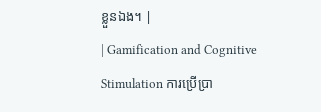ខ្លួនឯង។ |
| Gamification and Cognitive Stimulation ការប្រើប្រា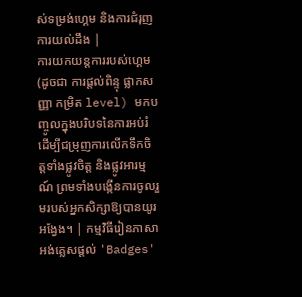ស់ទម្រង់ហ្គេម និងការជំរុញការយល់ដឹង |
ការយកយន្តការរបស់ហ្គេម (ដូចជា ការផ្តល់ពិន្ទុ ផ្លាកសញ្ញា កម្រិត level) មកបញ្ចូលក្នុងបរិបទនៃការអប់រំ ដើម្បីជម្រុញការលើកទឹកចិត្តទាំងផ្លូវចិត្ត និងផ្លូវអារម្មណ៍ ព្រមទាំងបង្កើនការចូលរួមរបស់អ្នកសិក្សាឱ្យបានយូរអង្វែង។ | កម្មវិធីរៀនភាសាអង់គ្លេសផ្តល់ 'Badges'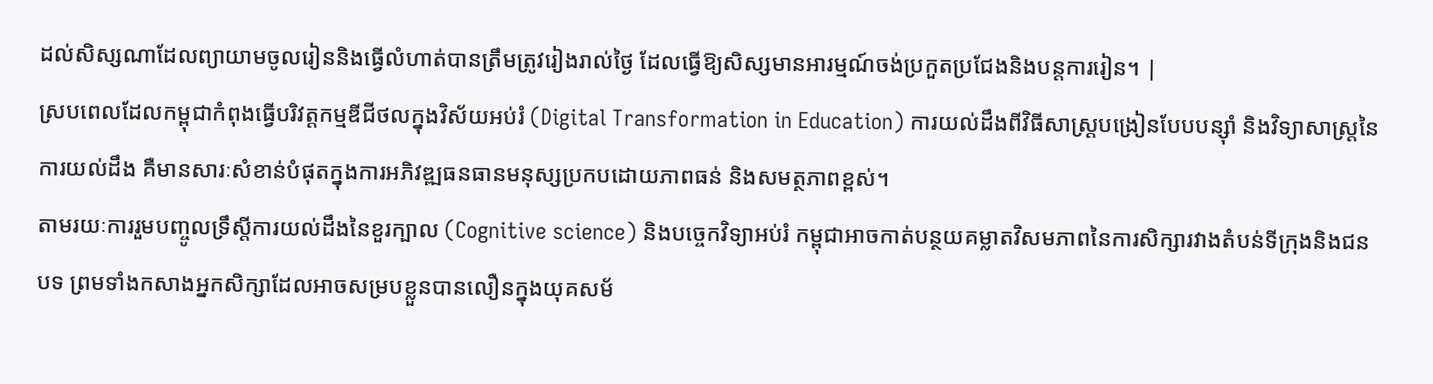ដល់សិស្សណាដែលព្យាយាមចូលរៀននិងធ្វើលំហាត់បានត្រឹមត្រូវរៀងរាល់ថ្ងៃ ដែលធ្វើឱ្យសិស្សមានអារម្មណ៍ចង់ប្រកួតប្រជែងនិងបន្តការរៀន។ |
ស្របពេលដែលកម្ពុជាកំពុងធ្វើបរិវត្តកម្មឌីជីថលក្នុងវិស័យអប់រំ (Digital Transformation in Education) ការយល់ដឹងពីវិធីសាស្ត្របង្រៀនបែបបន្ស៊ាំ និងវិទ្យាសាស្ត្រនៃការយល់ដឹង គឺមានសារៈសំខាន់បំផុតក្នុងការអភិវឌ្ឍធនធានមនុស្សប្រកបដោយភាពធន់ និងសមត្ថភាពខ្ពស់។
តាមរយៈការរួមបញ្ចូលទ្រឹស្តីការយល់ដឹងនៃខួរក្បាល (Cognitive science) និងបច្ចេកវិទ្យាអប់រំ កម្ពុជាអាចកាត់បន្ថយគម្លាតវិសមភាពនៃការសិក្សារវាងតំបន់ទីក្រុងនិងជនបទ ព្រមទាំងកសាងអ្នកសិក្សាដែលអាចសម្របខ្លួនបានលឿនក្នុងយុគសម័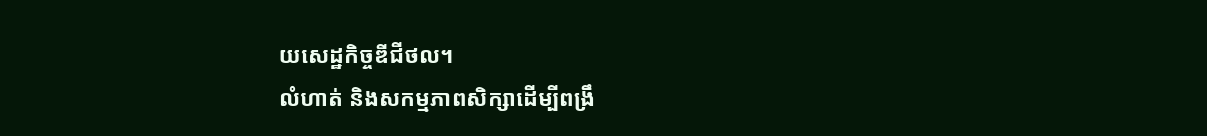យសេដ្ឋកិច្ចឌីជីថល។
លំហាត់ និងសកម្មភាពសិក្សាដើម្បីពង្រឹ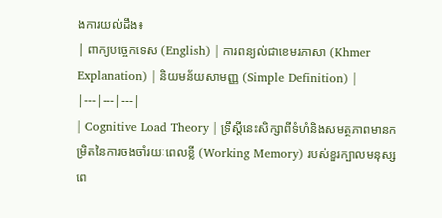ងការយល់ដឹង៖
| ពាក្យបច្ចេកទេស (English) | ការពន្យល់ជាខេមរភាសា (Khmer Explanation) | និយមន័យសាមញ្ញ (Simple Definition) |
|---|---|---|
| Cognitive Load Theory | ទ្រឹស្តីនេះសិក្សាពីទំហំនិងសមត្ថភាពមានកម្រិតនៃការចងចាំរយៈពេលខ្លី (Working Memory) របស់ខួរក្បាលមនុស្សពេ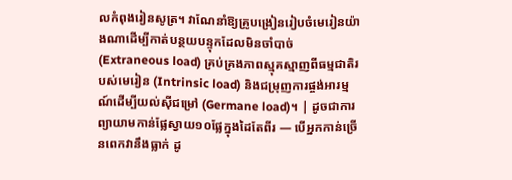លកំពុងរៀនសូត្រ។ វាណែនាំឱ្យគ្រូបង្រៀនរៀបចំមេរៀនយ៉ាងណាដើម្បីកាត់បន្ថយបន្ទុកដែលមិនចាំបាច់ (Extraneous load) គ្រប់គ្រងភាពស្មុគស្មាញពីធម្មជាតិរបស់មេរៀន (Intrinsic load) និងជម្រុញការផ្ចង់អារម្មណ៍ដើម្បីយល់ស៊ីជម្រៅ (Germane load)។ | ដូចជាការព្យាយាមកាន់ផ្លែស្វាយ១០ផ្លែក្នុងដៃតែពីរ — បើអ្នកកាន់ច្រើនពេកវានឹងធ្លាក់ ដូ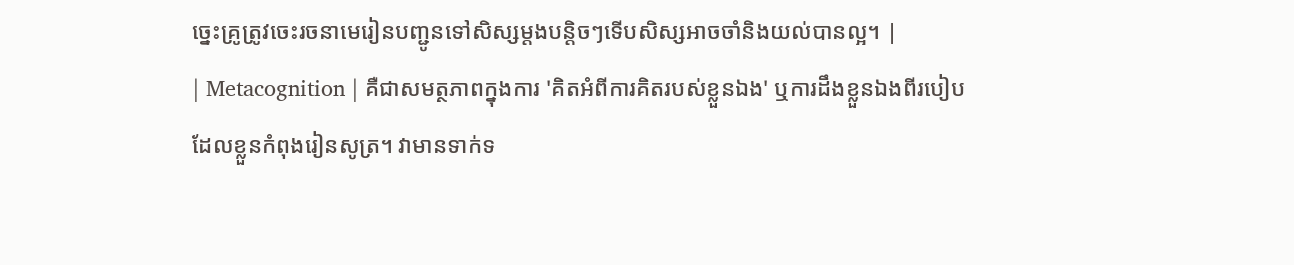ច្នេះគ្រូត្រូវចេះរចនាមេរៀនបញ្ជូនទៅសិស្សម្តងបន្តិចៗទើបសិស្សអាចចាំនិងយល់បានល្អ។ |
| Metacognition | គឺជាសមត្ថភាពក្នុងការ 'គិតអំពីការគិតរបស់ខ្លួនឯង' ឬការដឹងខ្លួនឯងពីរបៀបដែលខ្លួនកំពុងរៀនសូត្រ។ វាមានទាក់ទ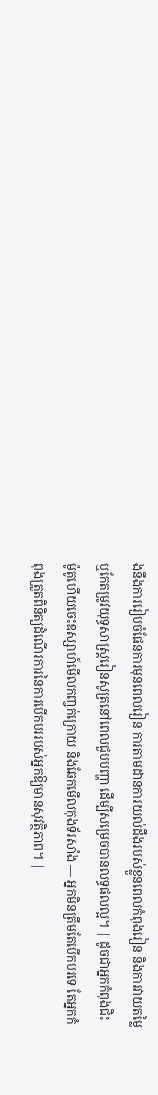ងនឹងការរៀបចំផែនការមុនពេលរៀន ការតាមដានការយល់ដឹងរបស់ខ្លួនពេលកំពុងរៀន និងការវាយតម្លៃឬកែតម្រូវយុទ្ធសាស្ត្ររៀនសូត្រនៅពេលជួបបញ្ហា ដើម្បីសម្រេចបានលទ្ធផលល្អ។ | ដូចជាអ្នកកំពុងជិះម៉ូតូហើយចេះឧស្សាហ៍មើលកញ្ចក់ក្រោយ និងឆែកមើលកុងទ័រសាំង — អ្នកមិនត្រឹមតែបើកបរទេ តែអ្នកកំពុងត្រួតពិនិត្យដំណើរការនៃការបើកបររបស់អ្នកឱ្យមានសុវត្ថិភាព។ |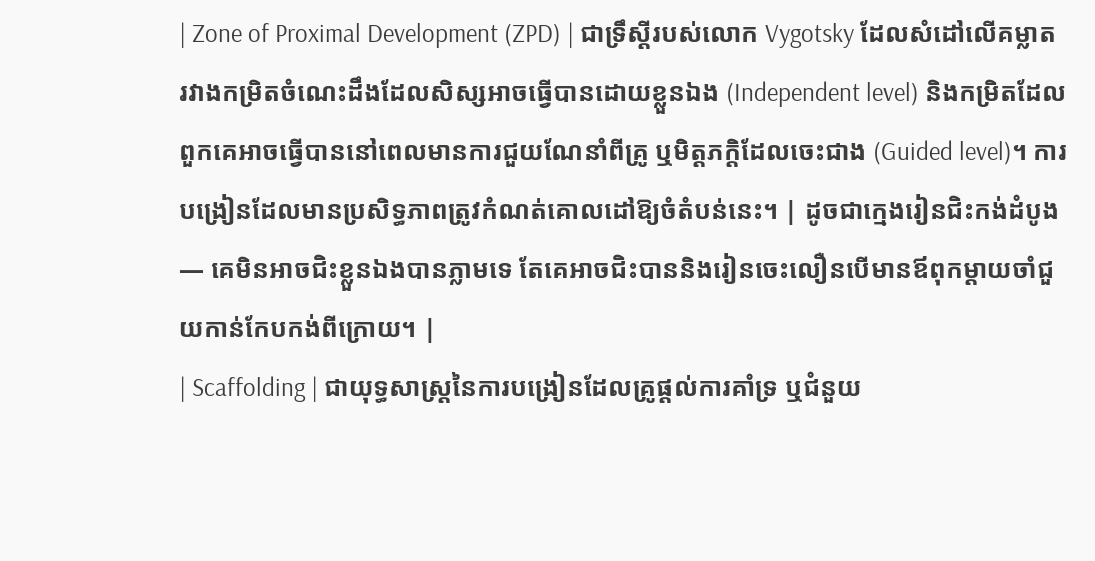| Zone of Proximal Development (ZPD) | ជាទ្រឹស្តីរបស់លោក Vygotsky ដែលសំដៅលើគម្លាតរវាងកម្រិតចំណេះដឹងដែលសិស្សអាចធ្វើបានដោយខ្លួនឯង (Independent level) និងកម្រិតដែលពួកគេអាចធ្វើបាននៅពេលមានការជួយណែនាំពីគ្រូ ឬមិត្តភក្តិដែលចេះជាង (Guided level)។ ការបង្រៀនដែលមានប្រសិទ្ធភាពត្រូវកំណត់គោលដៅឱ្យចំតំបន់នេះ។ | ដូចជាក្មេងរៀនជិះកង់ដំបូង — គេមិនអាចជិះខ្លួនឯងបានភ្លាមទេ តែគេអាចជិះបាននិងរៀនចេះលឿនបើមានឪពុកម្តាយចាំជួយកាន់កែបកង់ពីក្រោយ។ |
| Scaffolding | ជាយុទ្ធសាស្ត្រនៃការបង្រៀនដែលគ្រូផ្តល់ការគាំទ្រ ឬជំនួយ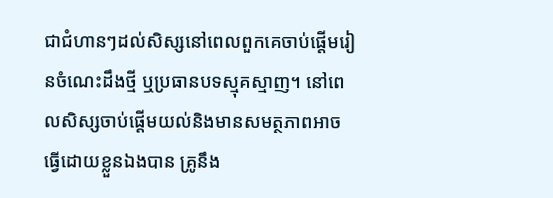ជាជំហានៗដល់សិស្សនៅពេលពួកគេចាប់ផ្តើមរៀនចំណេះដឹងថ្មី ឬប្រធានបទស្មុគស្មាញ។ នៅពេលសិស្សចាប់ផ្តើមយល់និងមានសមត្ថភាពអាចធ្វើដោយខ្លួនឯងបាន គ្រូនឹង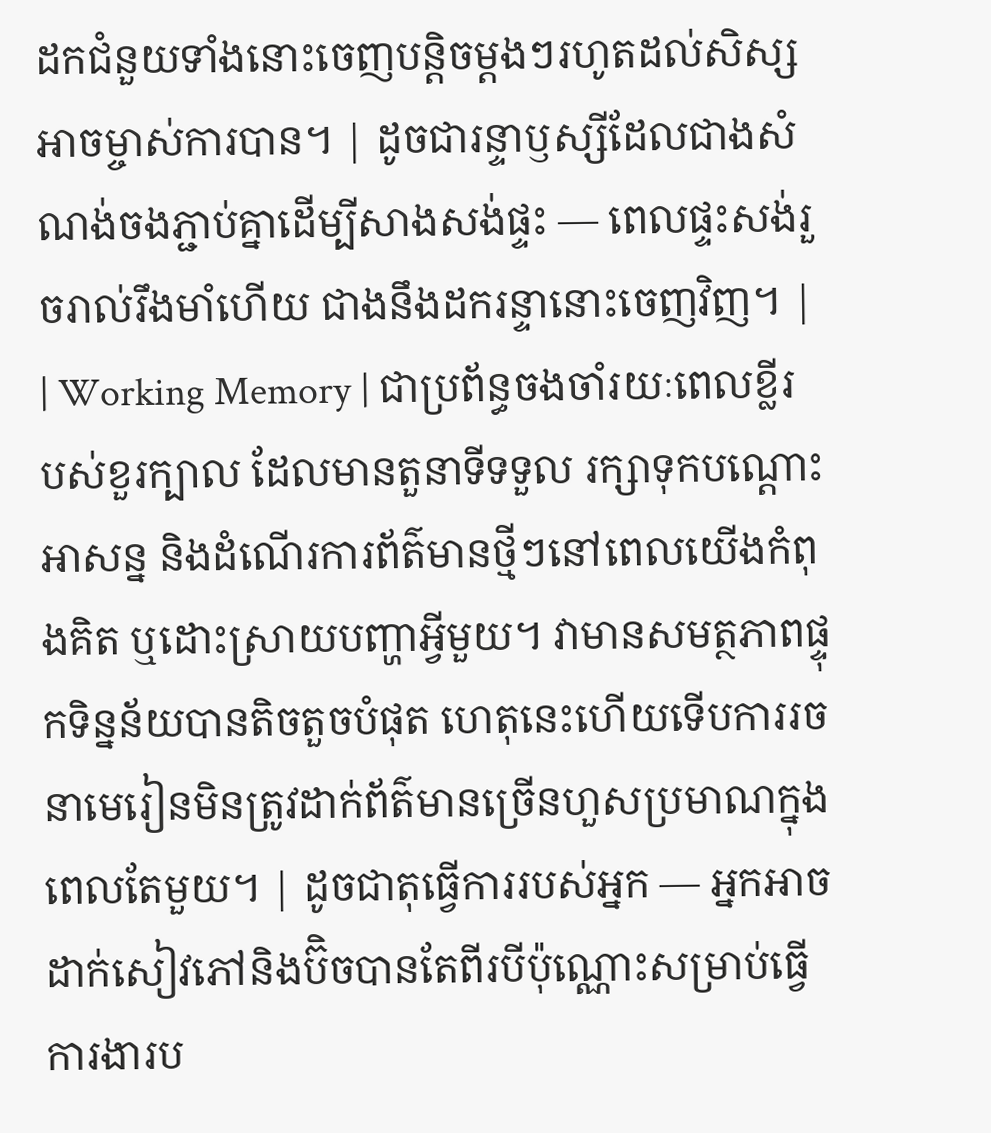ដកជំនួយទាំងនោះចេញបន្តិចម្តងៗរហូតដល់សិស្សអាចម្ចាស់ការបាន។ | ដូចជារន្ទាឫស្សីដែលជាងសំណង់ចងភ្ជាប់គ្នាដើម្បីសាងសង់ផ្ទះ — ពេលផ្ទះសង់រួចរាល់រឹងមាំហើយ ជាងនឹងដករន្ទានោះចេញវិញ។ |
| Working Memory | ជាប្រព័ន្ធចងចាំរយៈពេលខ្លីរបស់ខួរក្បាល ដែលមានតួនាទីទទួល រក្សាទុកបណ្តោះអាសន្ន និងដំណើរការព័ត៌មានថ្មីៗនៅពេលយើងកំពុងគិត ឬដោះស្រាយបញ្ហាអ្វីមួយ។ វាមានសមត្ថភាពផ្ទុកទិន្នន័យបានតិចតួចបំផុត ហេតុនេះហើយទើបការរចនាមេរៀនមិនត្រូវដាក់ព័ត៌មានច្រើនហួសប្រមាណក្នុងពេលតែមួយ។ | ដូចជាតុធ្វើការរបស់អ្នក — អ្នកអាចដាក់សៀវភៅនិងប៊ិចបានតែពីរបីប៉ុណ្ណោះសម្រាប់ធ្វើការងារប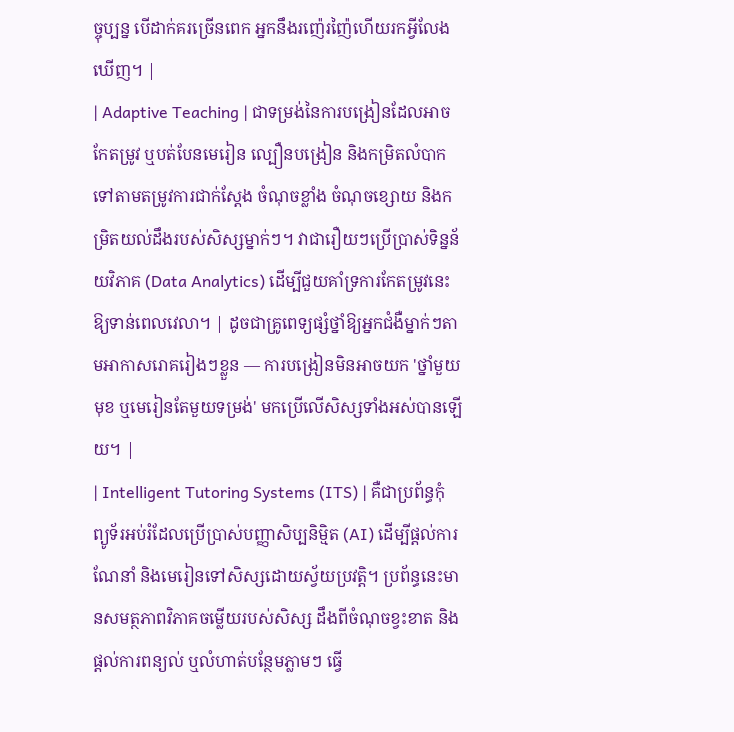ច្ចុប្បន្ន បើដាក់គរច្រើនពេក អ្នកនឹងរញ៉េរញ៉ៃហើយរកអ្វីលែងឃើញ។ |
| Adaptive Teaching | ជាទម្រង់នៃការបង្រៀនដែលអាចកែតម្រូវ ឬបត់បែនមេរៀន ល្បឿនបង្រៀន និងកម្រិតលំបាកទៅតាមតម្រូវការជាក់ស្តែង ចំណុចខ្លាំង ចំណុចខ្សោយ និងកម្រិតយល់ដឹងរបស់សិស្សម្នាក់ៗ។ វាជារឿយៗប្រើប្រាស់ទិន្នន័យវិភាគ (Data Analytics) ដើម្បីជួយគាំទ្រការកែតម្រូវនេះឱ្យទាន់ពេលវេលា។ | ដូចជាគ្រូពេទ្យផ្សំថ្នាំឱ្យអ្នកជំងឺម្នាក់ៗតាមអាកាសរោគរៀងៗខ្លួន — ការបង្រៀនមិនអាចយក 'ថ្នាំមួយមុខ ឬមេរៀនតែមួយទម្រង់' មកប្រើលើសិស្សទាំងអស់បានឡើយ។ |
| Intelligent Tutoring Systems (ITS) | គឺជាប្រព័ន្ធកុំព្យូទ័រអប់រំដែលប្រើប្រាស់បញ្ញាសិប្បនិម្មិត (AI) ដើម្បីផ្តល់ការណែនាំ និងមេរៀនទៅសិស្សដោយស្វ័យប្រវត្តិ។ ប្រព័ន្ធនេះមានសមត្ថភាពវិភាគចម្លើយរបស់សិស្ស ដឹងពីចំណុចខ្វះខាត និងផ្តល់ការពន្យល់ ឬលំហាត់បន្ថែមភ្លាមៗ ធ្វើ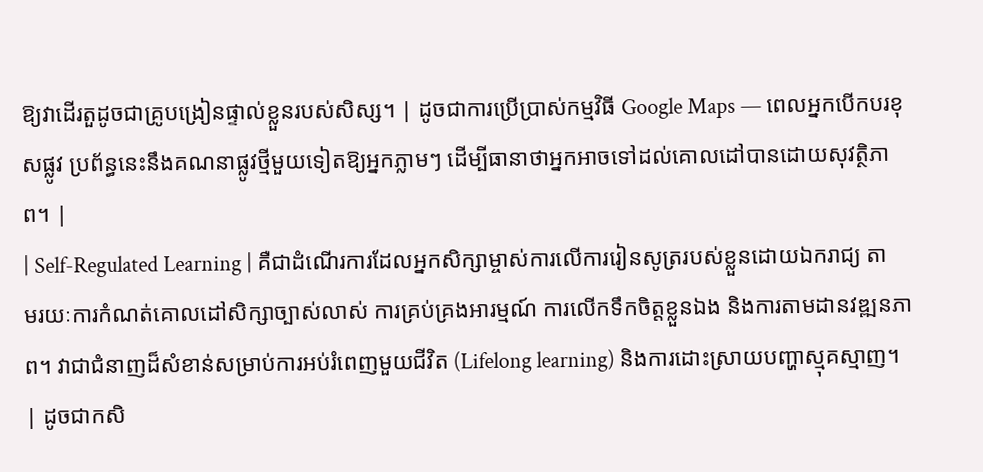ឱ្យវាដើរតួដូចជាគ្រូបង្រៀនផ្ទាល់ខ្លួនរបស់សិស្ស។ | ដូចជាការប្រើប្រាស់កម្មវិធី Google Maps — ពេលអ្នកបើកបរខុសផ្លូវ ប្រព័ន្ធនេះនឹងគណនាផ្លូវថ្មីមួយទៀតឱ្យអ្នកភ្លាមៗ ដើម្បីធានាថាអ្នកអាចទៅដល់គោលដៅបានដោយសុវត្ថិភាព។ |
| Self-Regulated Learning | គឺជាដំណើរការដែលអ្នកសិក្សាម្ចាស់ការលើការរៀនសូត្ររបស់ខ្លួនដោយឯករាជ្យ តាមរយៈការកំណត់គោលដៅសិក្សាច្បាស់លាស់ ការគ្រប់គ្រងអារម្មណ៍ ការលើកទឹកចិត្តខ្លួនឯង និងការតាមដានវឌ្ឍនភាព។ វាជាជំនាញដ៏សំខាន់សម្រាប់ការអប់រំពេញមួយជីវិត (Lifelong learning) និងការដោះស្រាយបញ្ហាស្មុគស្មាញ។ | ដូចជាកសិ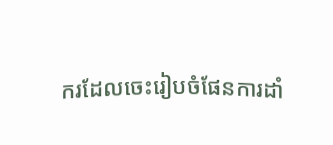ករដែលចេះរៀបចំផែនការដាំ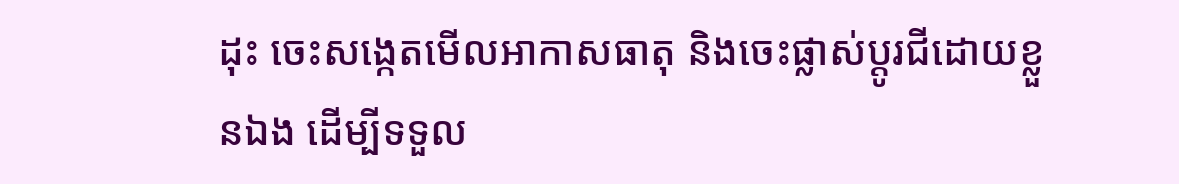ដុះ ចេះសង្កេតមើលអាកាសធាតុ និងចេះផ្លាស់ប្តូរជីដោយខ្លួនឯង ដើម្បីទទួល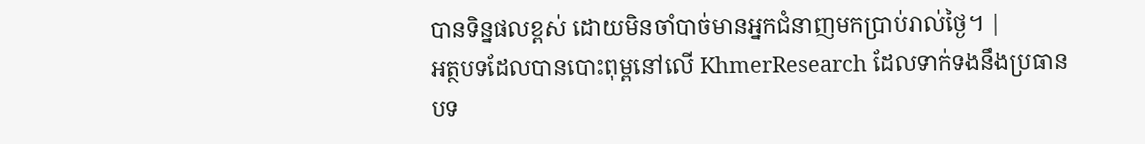បានទិន្នផលខ្ពស់ ដោយមិនចាំបាច់មានអ្នកជំនាញមកប្រាប់រាល់ថ្ងៃ។ |
អត្ថបទដែលបានបោះពុម្ពនៅលើ KhmerResearch ដែលទាក់ទងនឹងប្រធានបទ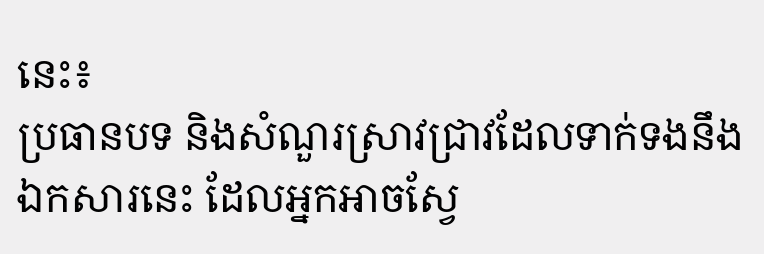នេះ៖
ប្រធានបទ និងសំណួរស្រាវជ្រាវដែលទាក់ទងនឹងឯកសារនេះ ដែលអ្នកអាចស្វែ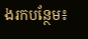ងរកបន្ថែម៖